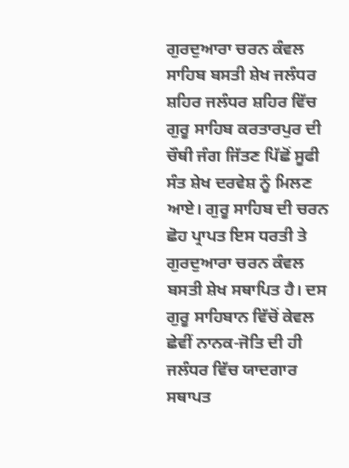ਗੁਰਦੁਆਰਾ ਚਰਨ ਕੰਵਲ ਸਾਹਿਬ ਬਸਤੀ ਸ਼ੇਖ ਜਲੰਧਰ ਸ਼ਹਿਰ ਜਲੰਧਰ ਸ਼ਹਿਰ ਵਿੱਚ ਗੁਰੂ ਸਾਹਿਬ ਕਰਤਾਰਪੁਰ ਦੀ ਚੌਥੀ ਜੰਗ ਜਿੱਤਣ ਪਿੱਛੋਂ ਸੂਫੀ ਸੰਤ ਸ਼ੇਖ ਦਰਵੇਸ਼ ਨੂੰ ਮਿਲਣ ਆਏ। ਗੁਰੂ ਸਾਹਿਬ ਦੀ ਚਰਨ ਛੋਹ ਪ੍ਰਾਪਤ ਇਸ ਧਰਤੀ ਤੇ ਗੁਰਦੁਆਰਾ ਚਰਨ ਕੰਵਲ ਬਸਤੀ ਸ਼ੇਖ ਸਥਾਪਿਤ ਹੈ। ਦਸ ਗੁਰੂ ਸਾਹਿਬਾਨ ਵਿੱਚੋਂ ਕੇਵਲ ਛੇਵੀਂ ਨਾਨਕ-ਜੋਤਿ ਦੀ ਹੀ ਜਲੰਧਰ ਵਿੱਚ ਯਾਦਗਾਰ ਸਥਾਪਤ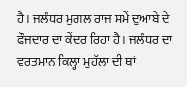ਹੈ। ਜਲੰਧਰ ਮੁਗਲ ਰਾਜ ਸਮੇਂ ਦੁਆਬੇ ਦੇ ਫੌਜਦਾਰ ਦਾ ਕੇਂਦਰ ਰਿਹਾ ਹੈ। ਜਲੰਧਰ ਦਾ ਵਰਤਮਾਨ ਕਿਲ੍ਹਾ ਮੁਹੱਲਾ ਦੀ ਥਾਂ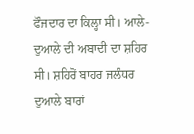ਫੌਜਦਾਰ ਦਾ ਕਿਲ੍ਹਾ ਸੀ। ਆਲੇ-ਦੁਆਲੇ ਦੀ ਅਬਾਦੀ ਦਾ ਸ਼ਹਿਰ ਸੀ। ਸ਼ਹਿਰੋਂ ਬਾਹਰ ਜਲੰਧਰ ਦੁਆਲੇ ਬਾਰਾਂ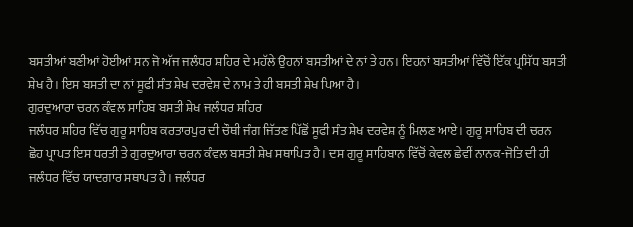ਬਸਤੀਆਂ ਬਣੀਆਂ ਹੋਈਆਂ ਸਨ ਜੋ ਅੱਜ ਜਲੰਧਰ ਸ਼ਹਿਰ ਦੇ ਮਹੱਲੇ ਉਹਨਾਂ ਬਸਤੀਆਂ ਦੇ ਨਾਂ ਤੇ ਹਨ। ਇਹਨਾਂ ਬਸਤੀਆਂ ਵਿੱਚੋਂ ਇੱਕ ਪ੍ਰਸਿੱਧ ਬਸਤੀ ਸ਼ੇਖ ਹੈ। ਇਸ ਬਸਤੀ ਦਾ ਨਾਂ ਸੂਫੀ ਸੰਤ ਸ਼ੇਖ ਦਰਵੇਸ਼ ਦੇ ਨਾਮ ਤੇ ਹੀ ਬਸਤੀ ਸ਼ੇਖ ਪਿਆ ਹੈ।
ਗੁਰਦੁਆਰਾ ਚਰਨ ਕੰਵਲ ਸਾਹਿਬ ਬਸਤੀ ਸ਼ੇਖ ਜਲੰਧਰ ਸ਼ਹਿਰ
ਜਲੰਧਰ ਸ਼ਹਿਰ ਵਿੱਚ ਗੁਰੂ ਸਾਹਿਬ ਕਰਤਾਰਪੁਰ ਦੀ ਚੌਥੀ ਜੰਗ ਜਿੱਤਣ ਪਿੱਛੋਂ ਸੂਫੀ ਸੰਤ ਸ਼ੇਖ ਦਰਵੇਸ਼ ਨੂੰ ਮਿਲਣ ਆਏ। ਗੁਰੂ ਸਾਹਿਬ ਦੀ ਚਰਨ ਛੋਹ ਪ੍ਰਾਪਤ ਇਸ ਧਰਤੀ ਤੇ ਗੁਰਦੁਆਰਾ ਚਰਨ ਕੰਵਲ ਬਸਤੀ ਸ਼ੇਖ ਸਥਾਪਿਤ ਹੈ। ਦਸ ਗੁਰੂ ਸਾਹਿਬਾਨ ਵਿੱਚੋਂ ਕੇਵਲ ਛੇਵੀਂ ਨਾਨਕ-ਜੋਤਿ ਦੀ ਹੀ ਜਲੰਧਰ ਵਿੱਚ ਯਾਦਗਾਰ ਸਥਾਪਤ ਹੈ। ਜਲੰਧਰ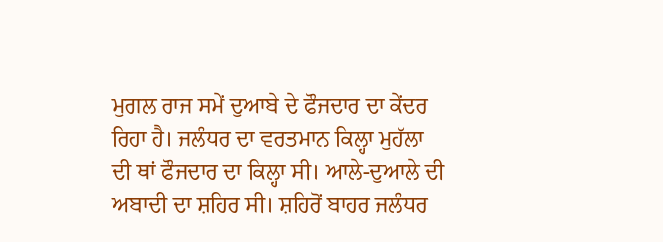ਮੁਗਲ ਰਾਜ ਸਮੇਂ ਦੁਆਬੇ ਦੇ ਫੌਜਦਾਰ ਦਾ ਕੇਂਦਰ ਰਿਹਾ ਹੈ। ਜਲੰਧਰ ਦਾ ਵਰਤਮਾਨ ਕਿਲ੍ਹਾ ਮੁਹੱਲਾ ਦੀ ਥਾਂ ਫੌਜਦਾਰ ਦਾ ਕਿਲ੍ਹਾ ਸੀ। ਆਲੇ-ਦੁਆਲੇ ਦੀ ਅਬਾਦੀ ਦਾ ਸ਼ਹਿਰ ਸੀ। ਸ਼ਹਿਰੋਂ ਬਾਹਰ ਜਲੰਧਰ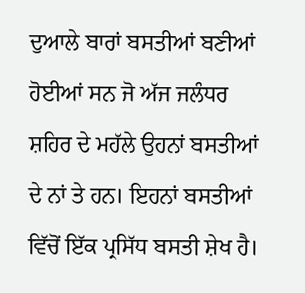ਦੁਆਲੇ ਬਾਰਾਂ ਬਸਤੀਆਂ ਬਣੀਆਂ ਹੋਈਆਂ ਸਨ ਜੋ ਅੱਜ ਜਲੰਧਰ ਸ਼ਹਿਰ ਦੇ ਮਹੱਲੇ ਉਹਨਾਂ ਬਸਤੀਆਂ ਦੇ ਨਾਂ ਤੇ ਹਨ। ਇਹਨਾਂ ਬਸਤੀਆਂ ਵਿੱਚੋਂ ਇੱਕ ਪ੍ਰਸਿੱਧ ਬਸਤੀ ਸ਼ੇਖ ਹੈ।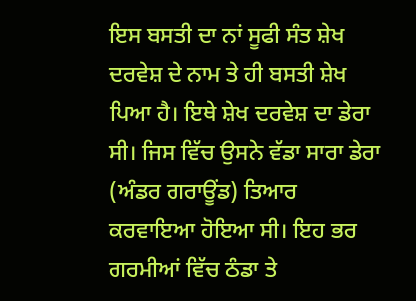ਇਸ ਬਸਤੀ ਦਾ ਨਾਂ ਸੂਫੀ ਸੰਤ ਸ਼ੇਖ ਦਰਵੇਸ਼ ਦੇ ਨਾਮ ਤੇ ਹੀ ਬਸਤੀ ਸ਼ੇਖ ਪਿਆ ਹੈ। ਇਥੇ ਸ਼ੇਖ ਦਰਵੇਸ਼ ਦਾ ਡੇਰਾ ਸੀ। ਜਿਸ ਵਿੱਚ ਉਸਨੇ ਵੱਡਾ ਸਾਰਾ ਡੇਰਾ (ਅੰਡਰ ਗਰਾਊਂਡ) ਤਿਆਰ ਕਰਵਾਇਆ ਹੋਇਆ ਸੀ। ਇਹ ਭਰ ਗਰਮੀਆਂ ਵਿੱਚ ਠੰਡਾ ਤੇ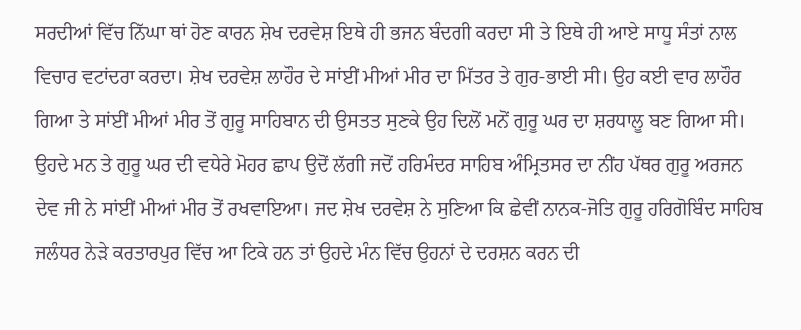ਸਰਦੀਆਂ ਵਿੱਚ ਨਿੱਘਾ ਥਾਂ ਹੋਣ ਕਾਰਨ ਸ਼ੇਖ ਦਰਵੇਸ਼ ਇਥੇ ਹੀ ਭਜਨ ਬੰਦਗੀ ਕਰਦਾ ਸੀ ਤੇ ਇਥੇ ਹੀ ਆਏ ਸਾਧੂ ਸੰਤਾਂ ਨਾਲ ਵਿਚਾਰ ਵਟਾਂਦਰਾ ਕਰਦਾ। ਸ਼ੇਖ ਦਰਵੇਸ਼ ਲਾਹੌਰ ਦੇ ਸਾਂਈਂ ਮੀਆਂ ਮੀਰ ਦਾ ਮਿੱਤਰ ਤੇ ਗੁਰ-ਭਾਈ ਸੀ। ਉਹ ਕਈ ਵਾਰ ਲਾਹੌਰ ਗਿਆ ਤੇ ਸਾਂਈਂ ਮੀਆਂ ਮੀਰ ਤੋਂ ਗੁਰੂ ਸਾਹਿਬਾਨ ਦੀ ਉਸਤਤ ਸੁਣਕੇ ਉਹ ਦਿਲੋਂ ਮਨੋਂ ਗੁਰੂ ਘਰ ਦਾ ਸ਼ਰਧਾਲੂ ਬਣ ਗਿਆ ਸੀ। ਉਹਦੇ ਮਨ ਤੇ ਗੁਰੂ ਘਰ ਦੀ ਵਧੇਰੇ ਮੋਹਰ ਛਾਪ ਉਦੋਂ ਲੱਗੀ ਜਦੋਂ ਹਰਿਮੰਦਰ ਸਾਹਿਬ ਅੰਮ੍ਰਿਤਸਰ ਦਾ ਨੀਂਹ ਪੱਥਰ ਗੁਰੂ ਅਰਜਨ ਦੇਵ ਜੀ ਨੇ ਸਾਂਈਂ ਮੀਆਂ ਮੀਰ ਤੋਂ ਰਖਵਾਇਆ। ਜਦ ਸ਼ੇਖ ਦਰਵੇਸ਼ ਨੇ ਸੁਣਿਆ ਕਿ ਛੇਵੀਂ ਨਾਨਕ-ਜੋਤਿ ਗੁਰੂ ਹਰਿਗੋਬਿੰਦ ਸਾਹਿਬ ਜਲੰਧਰ ਨੇੜੇ ਕਰਤਾਰਪੁਰ ਵਿੱਚ ਆ ਟਿਕੇ ਹਨ ਤਾਂ ਉਹਦੇ ਮੰਨ ਵਿੱਚ ਉਹਨਾਂ ਦੇ ਦਰਸ਼ਨ ਕਰਨ ਦੀ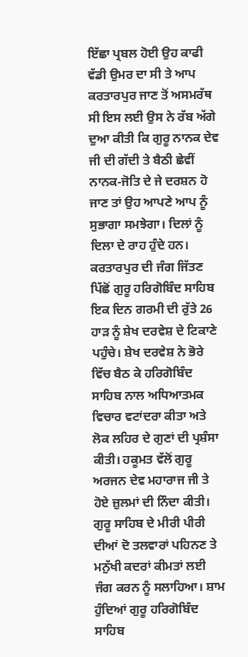ਇੱਛਾ ਪ੍ਰਬਲ ਹੋਈ ਉਹ ਕਾਫੀ ਵੱਡੀ ਉਮਰ ਦਾ ਸੀ ਤੇ ਆਪ ਕਰਤਾਰਪੁਰ ਜਾਣ ਤੋਂ ਅਸਮਰੱਥ ਸੀ ਇਸ ਲਈ ਉਸ ਨੇ ਰੱਬ ਅੱਗੇ ਦੁਆ ਕੀਤੀ ਕਿ ਗੁਰੂ ਨਾਨਕ ਦੇਵ ਜੀ ਦੀ ਗੱਦੀ ਤੇ ਬੈਠੀ ਛੇਵੀਂ ਨਾਨਕ-ਜੋਤਿ ਦੇ ਜੇ ਦਰਸ਼ਨ ਹੋ ਜਾਣ ਤਾਂ ਉਹ ਆਪਣੇ ਆਪ ਨੂੰ ਸੁਭਾਗਾ ਸਮਝੇਗਾ। ਦਿਲਾਂ ਨੂੰ ਦਿਲਾ ਦੇ ਰਾਹ ਹੁੰਦੇ ਹਨ। ਕਰਤਾਰਪੁਰ ਦੀ ਜੰਗ ਜਿੱਤਣ ਪਿੱਛੋਂ ਗੁਰੂ ਹਰਿਗੋਬਿੰਦ ਸਾਹਿਬ ਇਕ ਦਿਨ ਗਰਮੀ ਦੀ ਰੁੱਤੇ 26 ਹਾੜ ਨੂੰ ਸ਼ੇਖ ਦਰਵੇਸ਼ ਦੇ ਟਿਕਾਣੇ ਪਹੁੰਚੇ। ਸ਼ੇਖ ਦਰਵੇਸ਼ ਨੇ ਭੋਰੇ ਵਿੱਚ ਬੈਠ ਕੇ ਹਰਿਗੋਬਿੰਦ ਸਾਹਿਬ ਨਾਲ ਅਧਿਆਤਮਕ ਵਿਚਾਰ ਵਟਾਂਦਰਾ ਕੀਤਾ ਅਤੇ ਲੋਕ ਲਹਿਰ ਦੇ ਗੁਣਾਂ ਦੀ ਪ੍ਰਸ਼ੰਸਾ ਕੀਤੀ। ਹਕੂਮਤ ਵੱਲੋਂ ਗੁਰੂ ਅਰਜਨ ਦੇਵ ਮਹਾਰਾਜ ਜੀ ਤੇ ਹੋਏ ਜ਼ੁਲਮਾਂ ਦੀ ਨਿੰਦਾ ਕੀਤੀ। ਗੁਰੂ ਸਾਹਿਬ ਦੇ ਮੀਰੀ ਪੀਰੀ ਦੀਆਂ ਦੋ ਤਲਵਾਰਾਂ ਪਹਿਨਣ ਤੇ ਮਨੁੱਖੀ ਕਦਰਾਂ ਕੀਮਤਾਂ ਲਈ ਜੰਗ ਕਰਨ ਨੂੰ ਸਲਾਹਿਆ। ਸ਼ਾਮ ਹੁੰਦਿਆਂ ਗੁਰੂ ਹਰਿਗੋਬਿੰਦ ਸਾਹਿਬ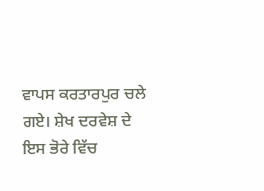ਵਾਪਸ ਕਰਤਾਰਪੁਰ ਚਲੇ ਗਏ। ਸ਼ੇਖ ਦਰਵੇਸ਼ ਦੇ ਇਸ ਭੋਰੇ ਵਿੱਚ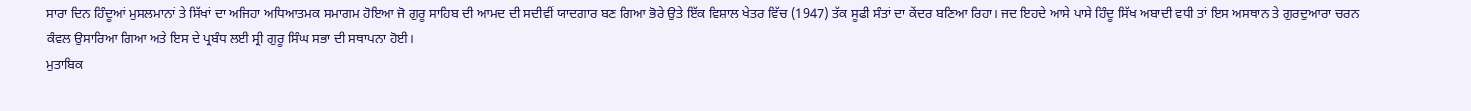ਸਾਰਾ ਦਿਨ ਹਿੰਦੂਆਂ ਮੁਸਲਮਾਨਾਂ ਤੇ ਸਿੱਖਾਂ ਦਾ ਅਜਿਹਾ ਅਧਿਆਤਮਕ ਸਮਾਗਮ ਹੋਇਆ ਜੋ ਗੁਰੂ ਸਾਹਿਬ ਦੀ ਆਮਦ ਦੀ ਸਦੀਵੀਂ ਯਾਦਗਾਰ ਬਣ ਗਿਆ ਭੋਰੇ ਉਤੇ ਇੱਕ ਵਿਸ਼ਾਲ ਖੇਤਰ ਵਿੱਚ (1947) ਤੱਕ ਸੂਫੀ ਸੰਤਾਂ ਦਾ ਕੇਂਦਰ ਬਣਿਆ ਰਿਹਾ। ਜਦ ਇਹਦੇ ਆਸੇ ਪਾਸੇ ਹਿੰਦੂ ਸਿੱਖ ਅਬਾਦੀ ਵਧੀ ਤਾਂ ਇਸ ਅਸਥਾਨ ਤੇ ਗੁਰਦੁਆਰਾ ਚਰਨ ਕੰਵਲ ਉਸਾਰਿਆ ਗਿਆ ਅਤੇ ਇਸ ਦੇ ਪ੍ਰਬੰਧ ਲਈ ਸ੍ਰੀ ਗੁਰੂ ਸਿੰਘ ਸਭਾ ਦੀ ਸਥਾਪਨਾ ਹੋਈ।
ਮੁਤਾਬਿਕ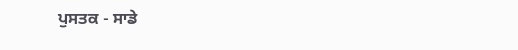ਪੁਸਤਕ - ਸਾਡੇ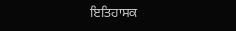ਇਤਿਹਾਸਕ